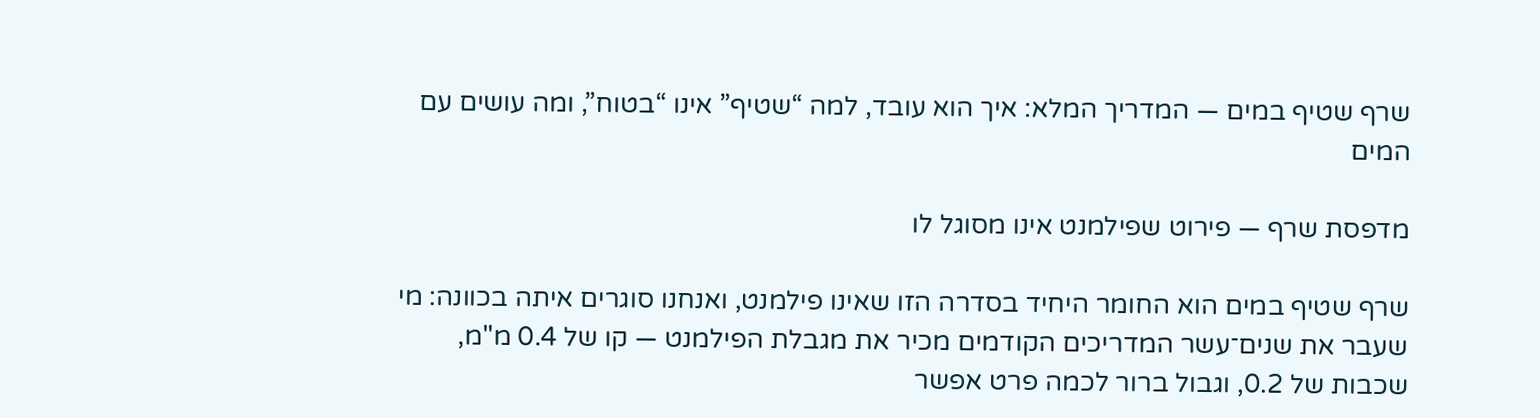שרף שטיף במים — המדריך המלא: איך הוא עובד, למה “שטיף” אינו “בטוח”, ומה עושים עם המים

מדפסת שרף — פירוט שפילמנט אינו מסוגל לו

שרף שטיף במים הוא החומר היחיד בסדרה הזו שאינו פילמנט, ואנחנו סוגרים איתה בכוונה: מי שעבר את שנים־עשר המדריכים הקודמים מכיר את מגבלת הפילמנט — קו של 0.4 מ"מ, שכבות של 0.2, וגבול ברור לכמה פרט אפשר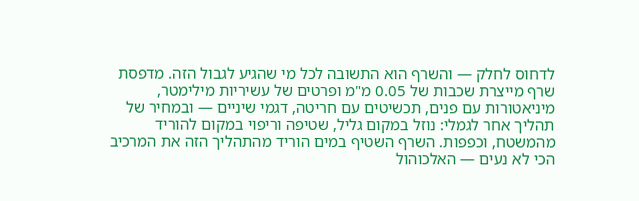לדחוס לחלק — והשרף הוא התשובה לכל מי שהגיע לגבול הזה. מדפסת שרף מייצרת שכבות של 0.05 מ"מ ופרטים של עשיריות מילימטר, מיניאטורות עם פנים, תכשיטים עם חריטה, דגמי שיניים — ובמחיר של תהליך אחר לגמלי: נוזל במקום גליל, שטיפה וריפוי במקום להוריד מהמשטח, וכפפות. השרף השטיף במים הוריד מהתהליך הזה את המרכיב הכי לא נעים — האלכוהול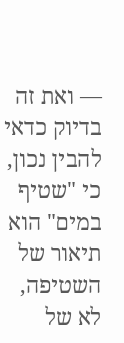— ואת זה בדיוק כדאי להבין נכון, כי "שטיף במים" הוא תיאור של השטיפה, לא של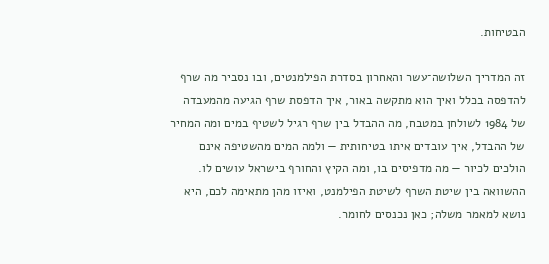הבטיחות.

זה המדריך השלושה־עשר והאחרון בסדרת הפילמנטים, ובו נסביר מה שרף להדפסה בכלל ואיך הוא מתקשה באור, איך הדפסת שרף הגיעה מהמעבדה של 1984 לשולחן במטבח, מה ההבדל בין שרף רגיל לשטיף במים ומה המחיר של ההבדל, איך עובדים איתו בטיחותית — ולמה המים מהשטיפה אינם הולכים לכיור — מה מדפיסים בו, ומה הקיץ והחורף בישראל עושים לו. ההשוואה בין שיטת השרף לשיטת הפילמנט, ואיזו מהן מתאימה לכם, היא נושא למאמר משלה; כאן נכנסים לחומר.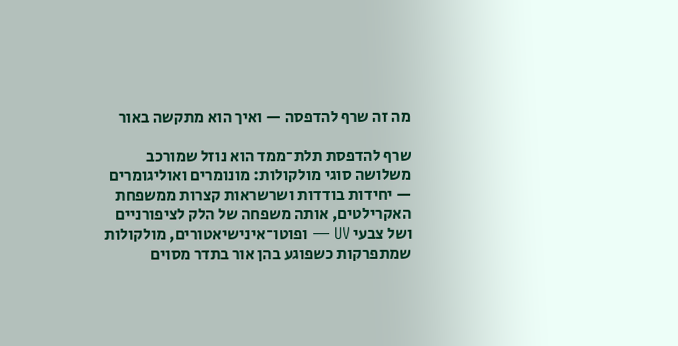מה זה שרף להדפסה — ואיך הוא מתקשה באור

שרף להדפסת תלת־ממד הוא נוזל שמורכב משלושה סוגי מולקולות: מונומרים ואוליגומרים — יחידות בודדות ושרשראות קצרות ממשפחת האקרילטים, אותה משפחה של הלק לציפורניים ושל צבעי UV — ופוטו־אינישיאטורים, מולקולות שמתפרקות כשפוגע בהן אור בתדר מסוים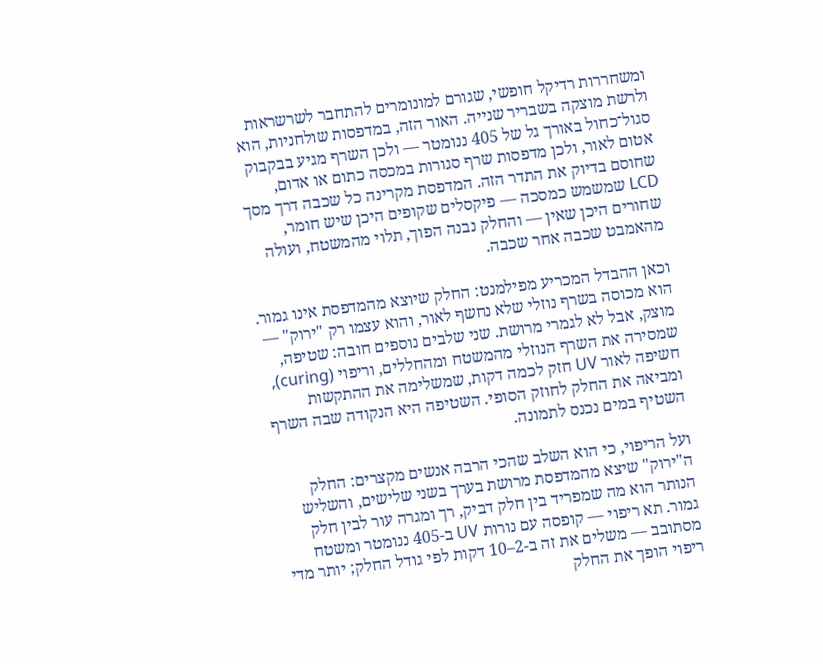ומשחררות רדיקל חופשי, שגורם למונומרים להתחבר לשרשראות ולרשת מוצקה בשבריר שנייה. האור הזה, במדפסות שולחניות, הוא סגול־כחול באורך גל של 405 ננומטר — ולכן השרף מגיע בבקבוק אטום לאור, ולכן מדפסות שרף סגורות במכסה כתום או אדום, שחוסם בדיוק את התדר הזה. המדפסת מקרינה כל שכבה דרך מסך LCD שמשמש כמסכה — פיקסלים שקופים היכן שיש חומר, שחורים היכן שאין — והחלק נבנה הפוך, תלוי מהמשטח, ועולה מהאמבט שכבה אחר שכבה.

וכאן ההבדל המכריע מפילמנט: החלק שיוצא מהמדפסת אינו גמור. הוא מכוסה בשרף נוזלי שלא נחשף לאור, והוא עצמו רק "ירוק" — מוצק, אבל לא לגמרי מרושת. שני שלבים נוספים חובה: שטיפה, שמסירה את השרף הנוזלי מהמשטח ומהחללים, וריפוי (curing), חשיפה לאור UV חזק לכמה דקות, שמשלימה את ההתקשות ומביאה את החלק לחוזק הסופי. השטיפה היא הנקודה שבה השרף השטיף במים נכנס לתמונה.

ועל הריפוי, כי הוא השלב שהכי הרבה אנשים מקצרים: החלק ה"ירוק" שיצא מהמדפסת מרושת בערך בשני שלישים, והשליש הנותר הוא מה שמפריד בין חלק דביק, רך ומגרה עור לבין חלק גמור. תא ריפוי — קופסה עם נורות UV ב-405 ננומטר ומשטח מסתובב — משלים את זה ב-2–10 דקות לפי גודל החלק; יותר מדי ריפוי הופך את החלק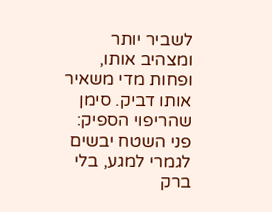לשביר יותר ומצהיב אותו, ופחות מדי משאיר אותו דביק. סימן שהריפוי הספיק: פני השטח יבשים לגמרי למגע, בלי ברק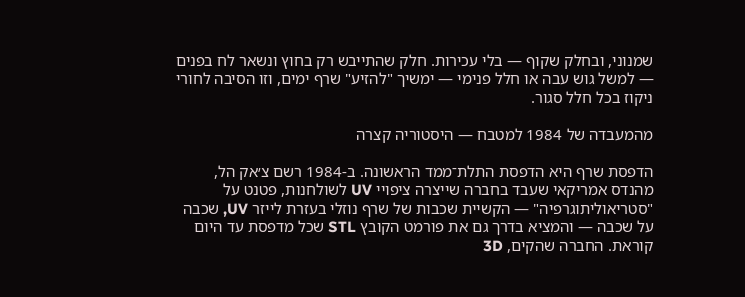שמנוני, ובחלק שקוף — בלי עכירות. חלק שהתייבש רק בחוץ ונשאר לח בפנים — למשל גוש עבה או חלל פנימי — ימשיך "להזיע" שרף ימים, וזו הסיבה לחורי ניקוז בכל חלל סגור.

מהמעבדה של 1984 למטבח — היסטוריה קצרה

הדפסת שרף היא הדפסת התלת־ממד הראשונה. ב-1984 רשם צ׳אק הל, מהנדס אמריקאי שעבד בחברה שייצרה ציפויי UV לשולחנות, פטנט על "סטריאוליתוגרפיה" — הקשיית שכבות של שרף נוזלי בעזרת לייזר UV, שכבה על שכבה — והמציא בדרך גם את פורמט הקובץ STL שכל מדפסת עד היום קוראת. החברה שהקים, 3D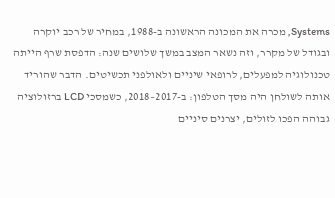Systems, מכרה את המכונה הראשונה ב-1988, במחיר של רכב יוקרה ובגודל של מקרר, וזה נשאר המצב במשך שלושים שנה: הדפסת שרף הייתה טכנולוגיה למפעלים, לרופאי שיניים ולאולפני תכשיטים. הדבר שהוריד אותה לשולחן היה מסך הטלפון: ב-2017–2018, כשמסכי LCD ברזולוציה גבוהה הפכו לזולים, יצרנים סיניים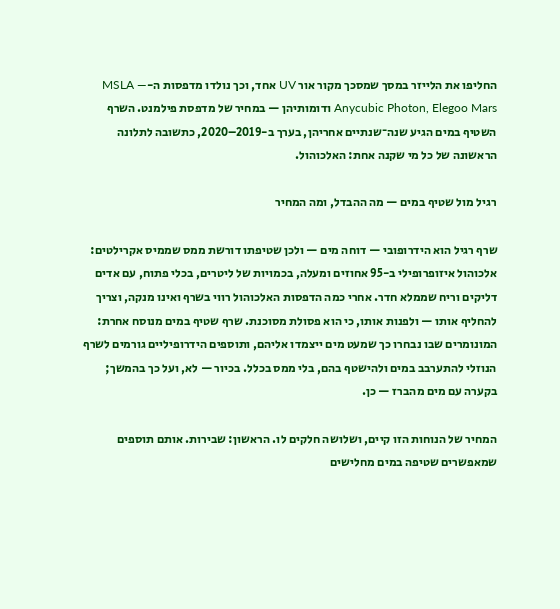החליפו את הלייזר במסך שמסכך מקור אור UV אחד, וכך נולדו מדפסות ה-MSLA — Anycubic Photon, Elegoo Mars ודומותיהן — במחיר של מדפסת פילמנט. השרף השטיף במים הגיע שנה־שנתיים אחריהן, בערך ב-2019–2020, כתשובה לתלונה הראשונה של כל מי שקנה אחת: האלכוהול.

רגיל מול שטיף במים — מה ההבדל, ומה המחיר

שרף רגיל הוא הידרופובי — דוחה מים — ולכן שטיפתו דורשת ממס שממיס אקרילטים: אלכוהול איזופרופילי ב-95 אחוזים ומעלה, בכמויות של ליטרים, בכלי פתוח, עם אדים דליקים וריח שממלא חדר. אחרי כמה הדפסות האלכוהול רווי בשרף ואינו מנקה, וצריך להחליף אותו — ולפנות אותו, כי הוא פסולת מסוכנת. שרף שטיף במים מנוסח אחרת: המונומרים שבו נבחרו כך שמעט מים ייצמדו אליהם, ותוספים הידרופיליים גורמים לשרף הנוזלי להתערבב במים ולהישטף בהם, בלי ממס בכלל. בכיור — לא, ועל כך בהמשך; בקערה עם מים מהברז — כן.

המחיר של הנוחות הזו קיים, ושלושה חלקים לו. הראשון: שבירות. אותם תוספים שמאפשרים שטיפה במים מחלישים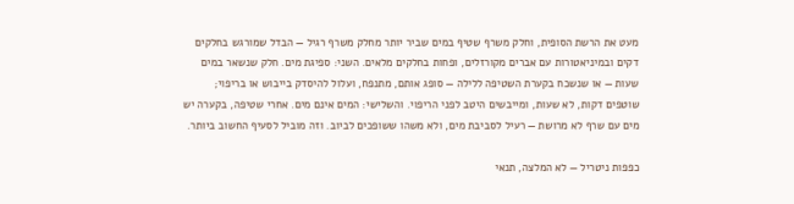מעט את הרשת הסופית, וחלק משרף שטיף במים שביר יותר מחלק משרף רגיל — הבדל שמורגש בחלקים דקים ובמיניאטורות עם אברים מקורזלים, ופחות בחלקים מלאים. השני: ספיגת מים. חלק שנשאר במים שעות — או שנשכח בקערת השטיפה ללילה — סופג אותם, מתנפח, ועלול להיסדק בייבוש או בריפוי; שוטפים דקות, לא שעות, ומייבשים היטב לפני הריפוי. והשלישי: המים אינם מים. אחרי שטיפה, בקערה יש מים עם שרף לא מרושת — רעיל לסביבת מים, ולא משהו ששופכים לביוב. וזה מוביל לסעיף החשוב ביותר.

כפפות ניטריל — לא המלצה, תנאי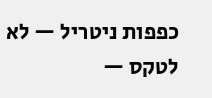כפפות ניטריל — לא לטקס —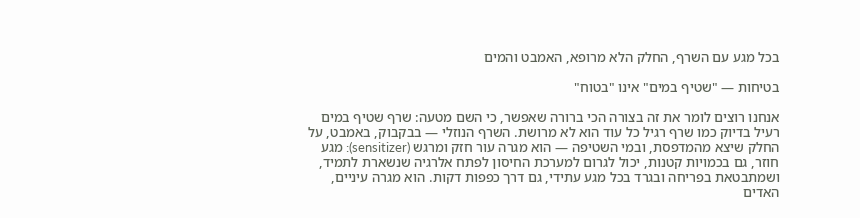בכל מגע עם השרף, החלק הלא מרופא, האמבט והמים

בטיחות — "שטיף במים" אינו "בטוח"

אנחנו רוצים לומר את זה בצורה הכי ברורה שאפשר, כי השם מטעה: שרף שטיף במים רעיל בדיוק כמו שרף רגיל כל עוד הוא לא מרושת. השרף הנוזלי — בבקבוק, באמבט, על החלק שיצא מהמדפסת, ובמי השטיפה — הוא מגרה עור חזק ומרגש (sensitizer): מגע חוזר, גם בכמויות קטנות, יכול לגרום למערכת החיסון לפתח אלרגיה שנשארת לתמיד, ושמתבטאת בפריחה ובגרד בכל מגע עתידי, גם דרך כפפות דקות. הוא מגרה עיניים, האדים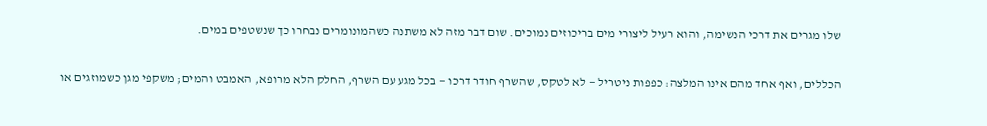שלו מגרים את דרכי הנשימה, והוא רעיל ליצורי מים בריכוזים נמוכים. שום דבר מזה לא משתנה כשהמונומרים נבחרו כך שנשטפים במים.

הכללים, ואף אחד מהם אינו המלצה: כפפות ניטריל — לא לטקס, שהשרף חודר דרכו — בכל מגע עם השרף, החלק הלא מרופא, האמבט והמים; משקפי מגן כשמוזגים או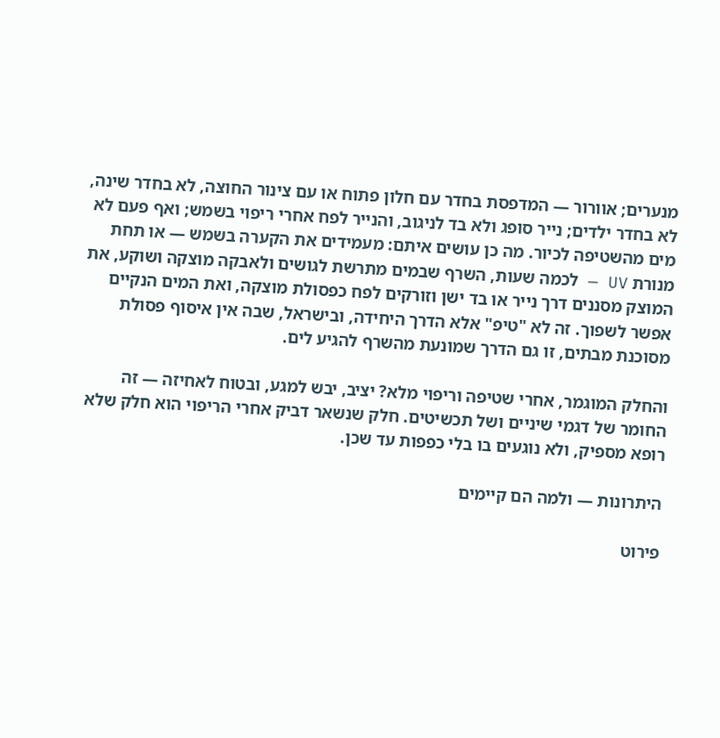מנערים; אוורור — המדפסת בחדר עם חלון פתוח או עם צינור החוצה, לא בחדר שינה, לא בחדר ילדים; נייר סופג ולא בד לניגוב, והנייר לפח אחרי ריפוי בשמש; ואף פעם לא מים מהשטיפה לכיור. מה כן עושים איתם: מעמידים את הקערה בשמש — או תחת מנורת UV — לכמה שעות, השרף שבמים מתרשת לגושים ולאבקה מוצקה ושוקע, את המוצק מסננים דרך נייר או בד ישן וזורקים לפח כפסולת מוצקה, ואת המים הנקיים אפשר לשפוך. זה לא "טיפ" אלא הדרך היחידה, ובישראל, שבה אין איסוף פסולת מסוכנת מבתים, זו גם הדרך שמונעת מהשרף להגיע לים.

והחלק המוגמר, אחרי שטיפה וריפוי מלא? יציב, יבש למגע, ובטוח לאחיזה — זה החומר של דגמי שיניים ושל תכשיטים. חלק שנשאר דביק אחרי הריפוי הוא חלק שלא רופא מספיק, ולא נוגעים בו בלי כפפות עד שכן.

היתרונות — ולמה הם קיימים

פירוט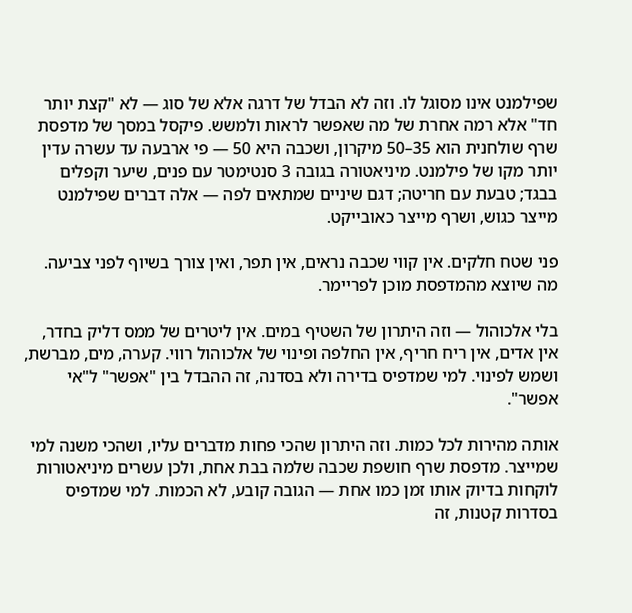שפילמנט אינו מסוגל לו. וזה לא הבדל של דרגה אלא של סוג — לא "קצת יותר חד" אלא רמה אחרת של מה שאפשר לראות ולמשש. פיקסל במסך של מדפסת שרף שולחנית הוא 35–50 מיקרון, ושכבה היא 50 — פי ארבעה עד עשרה עדין יותר מקו של פילמנט. מיניאטורה בגובה 3 סנטימטר עם פנים, שיער וקפלים בבגד; טבעת עם חריטה; דגם שיניים שמתאים לפה — אלה דברים שפילמנט מייצר כגוש, ושרף מייצר כאובייקט.

פני שטח חלקים. אין קווי שכבה נראים, אין תפר, ואין צורך בשיוף לפני צביעה. מה שיוצא מהמדפסת מוכן לפריימר.

בלי אלכוהול — וזה היתרון של השטיף במים. אין ליטרים של ממס דליק בחדר, אין אדים, אין ריח חריף, אין החלפה ופינוי של אלכוהול רווי. קערה, מים, מברשת, ושמש לפינוי. למי שמדפיס בדירה ולא בסדנה, זה ההבדל בין "אפשר" ל"אי אפשר".

אותה מהירות לכל כמות. וזה היתרון שהכי פחות מדברים עליו, ושהכי משנה למי שמייצר. מדפסת שרף חושפת שכבה שלמה בבת אחת, ולכן עשרים מיניאטורות לוקחות בדיוק אותו זמן כמו אחת — הגובה קובע, לא הכמות. למי שמדפיס בסדרות קטנות, זה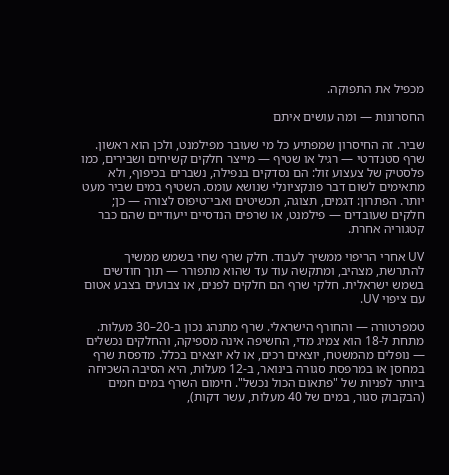מכפיל את התפוקה.

החסרונות — ומה עושים איתם

שביר. זה החיסרון שמפתיע כל מי שעובר מפילמנט, ולכן הוא ראשון. שרף סטנדרטי — רגיל או שטיף — מייצר חלקים קשיחים ושבירים, כמו פלסטיק של צעצוע זול: הם נסדקים בנפילה, נשברים בכיפוף, ולא מתאימים לשום דבר פונקציונלי שנושא עומס. השטיף במים שביר מעט יותר. הפתרון: דגמים, תצוגה, תכשיטים ואבי־טיפוס לצורה — כן; חלקים שעובדים — פילמנט, או שרפים הנדסיים ייעודיים שהם כבר קטגוריה אחרת.

UV אחרי הריפוי ממשיך לעבוד. חלק שרף שחי בשמש ממשיך להתרשת, מצהיב, ומתקשה עוד עד שהוא מתפורר — תוך חודשים בשמש ישראלית. חלקי שרף הם חלקים לפנים, או צבועים בצבע אטום עם ציפוי UV.

טמפרטורה — והחורף הישראלי. שרף מתנהג נכון ב-20–30 מעלות. מתחת ל-18 הוא צמיג מדי, החשיפה אינה מספיקה, והחלקים נכשלים — נופלים מהמשטח, יוצאים רכים, או לא יוצאים בכלל. מדפסת שרף במחסן או במרפסת סגורה בינואר, ב-12 מעלות, היא הסיבה השכיחה ביותר לפניות של "פתאום הכול נכשל". חימום השרף במים חמים (הבקבוק סגור, במים של 40 מעלות, עשר דקות),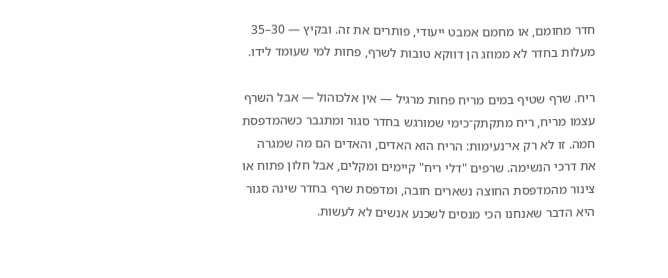חדר מחומם, או מחמם אמבט ייעודי, פותרים את זה. ובקיץ — 30–35 מעלות בחדר לא ממוזג הן דווקא טובות לשרף, פחות למי שעומד לידו.

ריח. שרף שטיף במים מריח פחות מרגיל — אין אלכוהול — אבל השרף עצמו מריח, ריח מתקתק־כימי שמורגש בחדר סגור ומתגבר כשהמדפסת חמה. זו לא רק אי־נעימות: הריח הוא האדים, והאדים הם מה שמגרה את דרכי הנשימה. שרפים "דלי ריח" קיימים ומקלים, אבל חלון פתוח או צינור מהמדפסת החוצה נשארים חובה, ומדפסת שרף בחדר שינה סגור היא הדבר שאנחנו הכי מנסים לשכנע אנשים לא לעשות.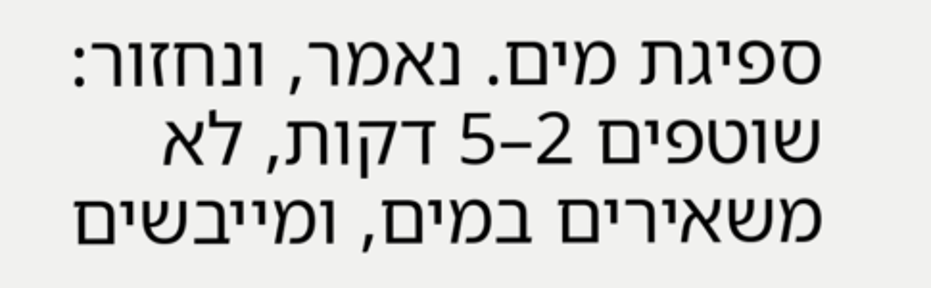ספיגת מים. נאמר, ונחזור: שוטפים 2–5 דקות, לא משאירים במים, ומייבשים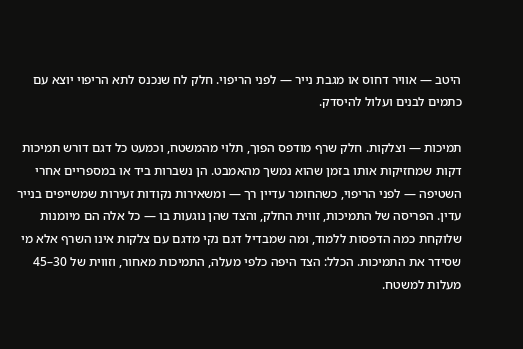היטב — אוויר דחוס או מגבת נייר — לפני הריפוי. חלק לח שנכנס לתא הריפוי יוצא עם כתמים לבנים ועלול להיסדק.

תמיכות — וצלקות. חלק שרף מודפס הפוך, תלוי מהמשטח, וכמעט כל דגם דורש תמיכות דקות שמחזיקות אותו בזמן שהוא נמשך מהאמבט. הן נשברות ביד או במספריים אחרי השטיפה — לפני הריפוי, כשהחומר עדיין רך — ומשאירות נקודות זעירות שמשייפים בנייר עדין. הפריסה של התמיכות, זווית החלק, והצד שהן נוגעות בו — כל אלה הם מיומנות שלוקחת כמה הדפסות ללמוד, ומה שמבדיל דגם נקי מדגם עם צלקות אינו השרף אלא מי שסידר את התמיכות. הכלל: הצד היפה כלפי מעלה, התמיכות מאחור, וזווית של 30–45 מעלות למשטח.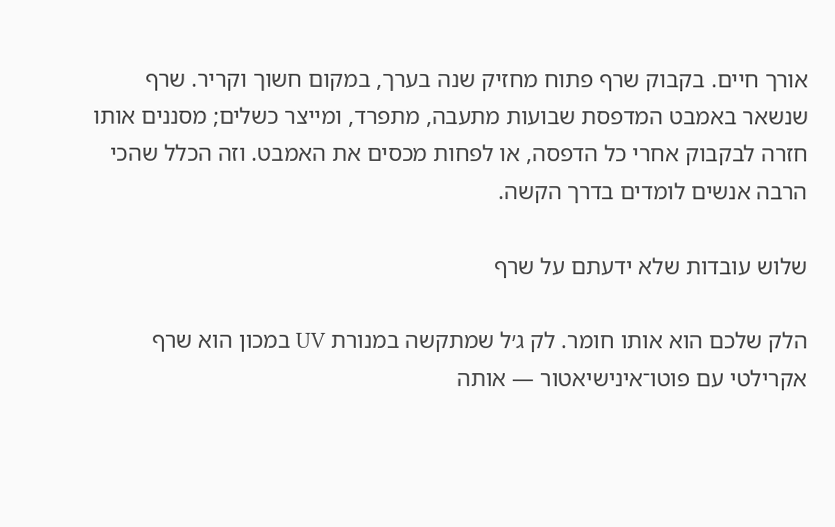אורך חיים. בקבוק שרף פתוח מחזיק שנה בערך, במקום חשוך וקריר. שרף שנשאר באמבט המדפסת שבועות מתעבה, מתפרד, ומייצר כשלים; מסננים אותו חזרה לבקבוק אחרי כל הדפסה, או לפחות מכסים את האמבט. וזה הכלל שהכי הרבה אנשים לומדים בדרך הקשה.

שלוש עובדות שלא ידעתם על שרף

הלק שלכם הוא אותו חומר. לק ג׳ל שמתקשה במנורת UV במכון הוא שרף אקרילטי עם פוטו־אינישיאטור — אותה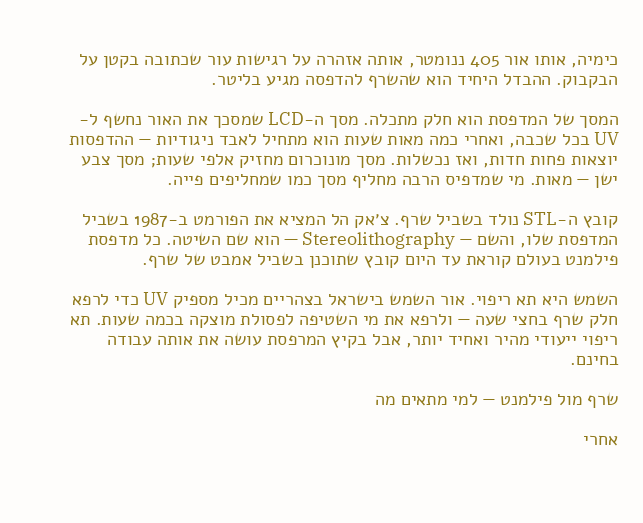כימיה, אותו אור 405 ננומטר, אותה אזהרה על רגישות עור שכתובה בקטן על הבקבוק. ההבדל היחיד הוא שהשרף להדפסה מגיע בליטר.

המסך של המדפסת הוא חלק מתכלה. מסך ה-LCD שמסכך את האור נחשף ל-UV בכל שכבה, ואחרי כמה מאות שעות הוא מתחיל לאבד ניגודיות — ההדפסות יוצאות פחות חדות, ואז נכשלות. מסך מונוכרום מחזיק אלפי שעות; מסך צבע ישן — מאות. מי שמדפיס הרבה מחליף מסך כמו שמחליפים פייה.

קובץ ה-STL נולד בשביל שרף. צ׳אק הל המציא את הפורמט ב-1987 בשביל המדפסת שלו, והשם — Stereolithography — הוא שם השיטה. כל מדפסת פילמנט בעולם קוראת עד היום קובץ שתוכנן בשביל אמבט של שרף.

השמש היא תא ריפוי. אור השמש בישראל בצהריים מכיל מספיק UV כדי לרפא חלק שרף בחצי שעה — ולרפא את מי השטיפה לפסולת מוצקה בכמה שעות. תא ריפוי ייעודי מהיר ואחיד יותר, אבל בקיץ המרפסת עושה את אותה עבודה בחינם.

שרף מול פילמנט — למי מתאים מה

אחרי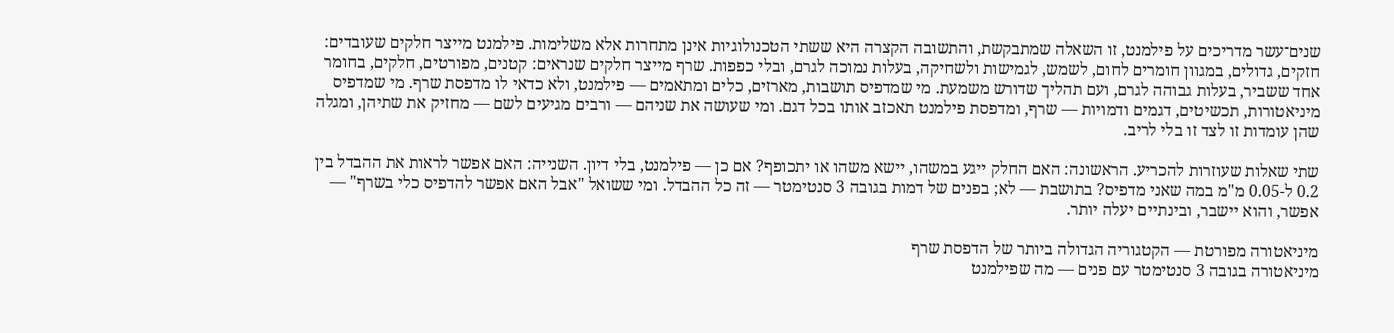שנים־עשר מדריכים על פילמנט, זו השאלה שמתבקשת, והתשובה הקצרה היא ששתי הטכנולוגיות אינן מתחרות אלא משלימות. פילמנט מייצר חלקים שעובדים: חזקים, גדולים, במגוון חומרים לחום, לשמש, לגמישות ולשחיקה, בעלות נמוכה לגרם, ובלי כפפות. שרף מייצר חלקים שנראים: קטנים, מפורטים, חלקים, בחומר אחד ששביר, בעלות גבוהה לגרם, ועם תהליך שדורש משמעת. מי שמדפיס תושבות, מארזים, כלים ומתאמים — פילמנט, ולא כדאי לו מדפסת שרף. מי שמדפיס מיניאטורות, תכשיטים, דגמים ודמויות — שרף, ומדפסת פילמנט תאכזב אותו בכל דגם. ומי שעושה את שניהם — ורבים מגיעים לשם — מחזיק את שתיהן, ומגלה שהן עומדות זו לצד זו בלי לריב.

שתי שאלות שעוזרות להכריע. הראשונה: האם החלק ייגע במשהו, יישא משהו או יתכופף? אם כן — פילמנט, בלי דיון. השנייה: האם אפשר לראות את ההבדל בין 0.2 ל-0.05 מ"מ במה שאני מדפיס? בתושבת — לא; בפנים של דמות בגובה 3 סנטימטר — זה כל ההבדל. ומי ששואל "אבל האם אפשר להדפיס כלי בשרף" — אפשר, והוא יישבר, ובינתיים יעלה יותר.

מיניאטורה מפורטת — הקטגוריה הגדולה ביותר של הדפסת שרף
מיניאטורה בגובה 3 סנטימטר עם פנים — מה שפילמנט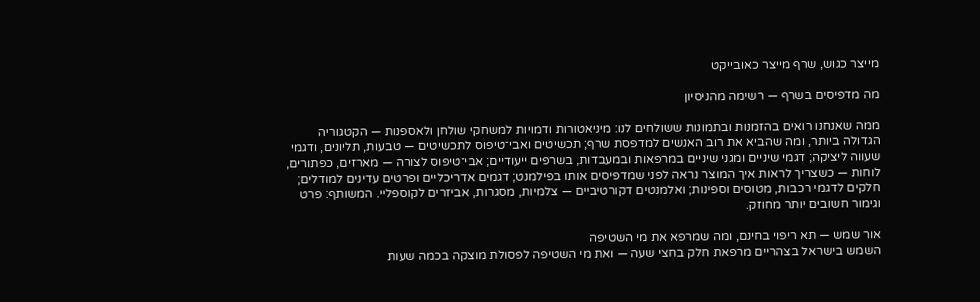מייצר כגוש, שרף מייצר כאובייקט

מה מדפיסים בשרף — רשימה מהניסיון

ממה שאנחנו רואים בהזמנות ובתמונות ששולחים לנו: מיניאטורות ודמויות למשחקי שולחן ולאספנות — הקטגוריה הגדולה ביותר, ומה שהביא את רוב האנשים למדפסת שרף; תכשיטים ואבי־טיפוס לתכשיטים — טבעות, תליונים, ודגמי שעווה ליציקה; דגמי שיניים ומגני שיניים במרפאות ובמעבדות, בשרפים ייעודיים; אבי־טיפוס לצורה — מארזים, כפתורים, לוחות — כשצריך לראות איך המוצר נראה לפני שמדפיסים אותו בפילמנט; דגמים אדריכליים ופרטים עדינים למודלים; חלקים לדגמי רכבות, מטוסים וספינות; ואלמנטים דקורטיביים — צלמיות, מסגרות, אביזרים לקוספליי. המשותף: פרט וגימור חשובים יותר מחוזק.

אור שמש — תא ריפוי בחינם, ומה שמרפא את מי השטיפה
השמש בישראל בצהריים מרפאת חלק בחצי שעה — ואת מי השטיפה לפסולת מוצקה בכמה שעות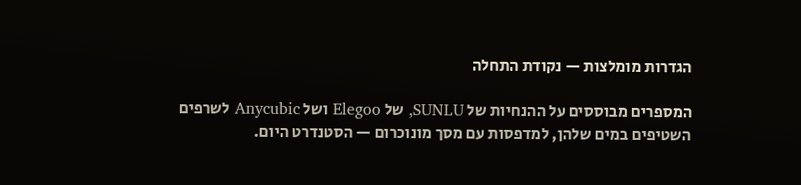הגדרות מומלצות — נקודת התחלה

המספרים מבוססים על ההנחיות של SUNLU, של Elegoo ושל Anycubic לשרפים השטיפים במים שלהן, למדפסות עם מסך מונוכרום — הסטנדרט היום.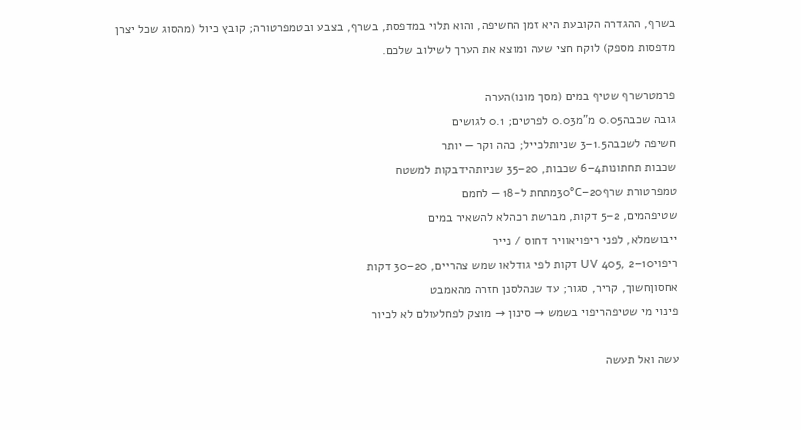בשרף, ההגדרה הקובעת היא זמן החשיפה, והוא תלוי במדפסת, בשרף, בצבע ובטמפרטורה; קובץ כיול (מהסוג שכל יצרן מדפסות מספק) לוקח חצי שעה ומוצא את הערך לשילוב שלכם.

פרמטרשרף שטיף במים (מסך מונו)הערה
גובה שכבה0.05 מ"מ0.03 לפרטים; 0.1 לגושים
חשיפה לשכבה1.5–3 שניותלכייל; כהה וקר — יותר
שכבות תחתונות4–6 שכבות, 20–35 שניותהידבקות למשטח
טמפרטורת שרף20–30°Cמתחת ל-18 — לחמם
שטיפהמים, 2–5 דקות, מברשת רכהלא להשאיר במים
ייבושמלא, לפני ריפויאוויר דחוס / נייר
ריפויUV 405, 2–10 דקות לפי גודלאו שמש צהריים, 20–30 דקות
אחסוןחשוך, קריר, סגור; עד שנהלסנן חזרה מהאמבט
פינוי מי שטיפהריפוי בשמש → סינון → מוצק לפחלעולם לא לכיור

עשה ואל תעשה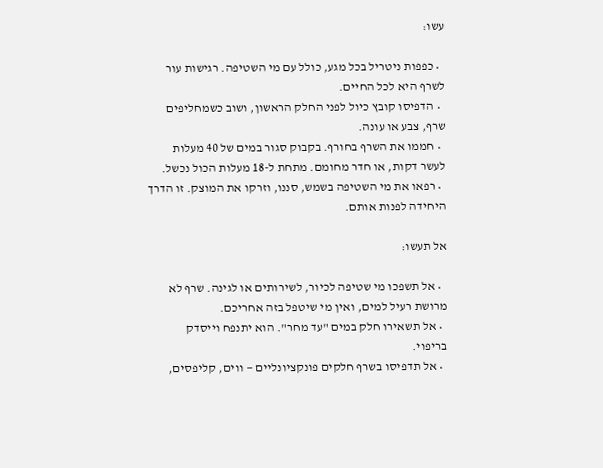עשו:

  • כפפות ניטריל בכל מגע, כולל עם מי השטיפה. רגישות עור לשרף היא לכל החיים.
  • הדפיסו קובץ כיול לפני החלק הראשון, ושוב כשמחליפים שרף, צבע או עונה.
  • חממו את השרף בחורף. בקבוק סגור במים של 40 מעלות לעשר דקות, או חדר מחומם. מתחת ל-18 מעלות הכול נכשל.
  • רפאו את מי השטיפה בשמש, סננו, וזרקו את המוצק. זו הדרך היחידה לפנות אותם.

אל תעשו:

  • אל תשפכו מי שטיפה לכיור, לשירותים או לגינה. שרף לא מרושת רעיל למים, ואין מי שיטפל בזה אחריכם.
  • אל תשאירו חלק במים "עד מחר". הוא יתנפח וייסדק בריפוי.
  • אל תדפיסו בשרף חלקים פונקציונליים — ווים, קליפסים,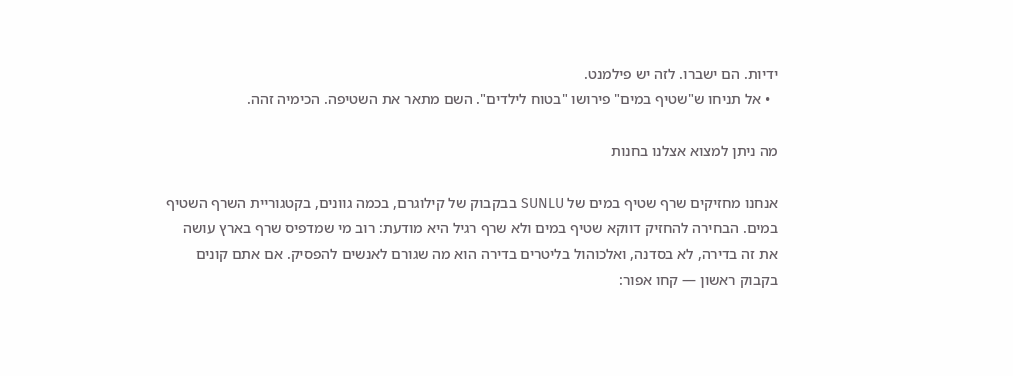ידיות. הם ישברו. לזה יש פילמנט.
  • אל תניחו ש"שטיף במים" פירושו "בטוח לילדים". השם מתאר את השטיפה. הכימיה זהה.

מה ניתן למצוא אצלנו בחנות

אנחנו מחזיקים שרף שטיף במים של SUNLU בבקבוק של קילוגרם, בכמה גוונים, בקטגוריית השרף השטיף במים. הבחירה להחזיק דווקא שטיף במים ולא שרף רגיל היא מודעת: רוב מי שמדפיס שרף בארץ עושה את זה בדירה, לא בסדנה, ואלכוהול בליטרים בדירה הוא מה שגורם לאנשים להפסיק. אם אתם קונים בקבוק ראשון — קחו אפור: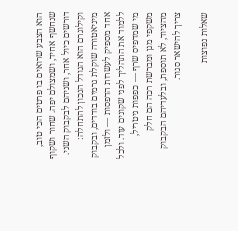הוא הצבע שרואים בו פרטים הכי טוב, שנחשף אחיד, ושמצולם יפה. שחור ושקוף דורשים כיול אחר, ושניהם לבקבוק השני. וקילוגרם הוא הגודל הנכון להתחלה: מיניאטורה שוקלת גרמים בודדים, ובקבוק אחד מספיק לעשרות הדפסות — ולזמן ללמוד את התהליך לפני שקונים עוד. ולכל מי שמדפיס שרף — כפפות ניטריל, משקפי מגן ומברשת רכה הם חלק מהציוד, לא תוספת, ובלעדיהם הבקבוק צריך להישאר סגור.

שאלות נפוצות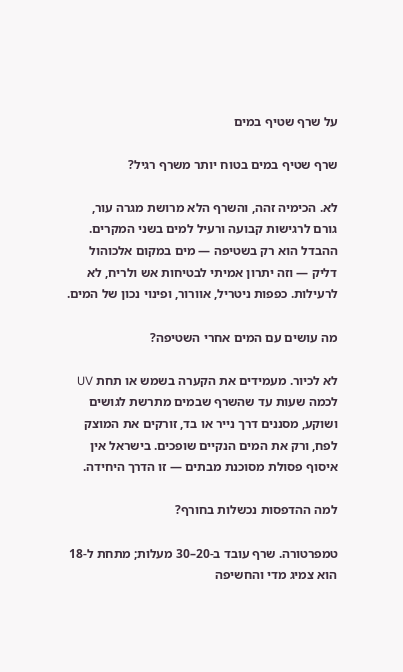על שרף שטיף במים

שרף שטיף במים בטוח יותר משרף רגיל?

לא. הכימיה זהה, והשרף הלא מרושת מגרה עור, גורם לרגישות קבועה ורעיל למים בשני המקרים. ההבדל הוא רק בשטיפה — מים במקום אלכוהול דליק — וזה יתרון אמיתי לבטיחות אש ולריח, לא לרעילות. כפפות ניטריל, אוורור, ופינוי נכון של המים.

מה עושים עם המים אחרי השטיפה?

לא לכיור. מעמידים את הקערה בשמש או תחת UV לכמה שעות עד שהשרף שבמים מתרשת לגושים ושוקע, מסננים דרך נייר או בד, זורקים את המוצק לפח, ורק את המים הנקיים שופכים. בישראל אין איסוף פסולת מסוכנת מבתים — זו הדרך היחידה.

למה ההדפסות נכשלות בחורף?

טמפרטורה. שרף עובד ב-20–30 מעלות; מתחת ל-18 הוא צמיג מדי והחשיפה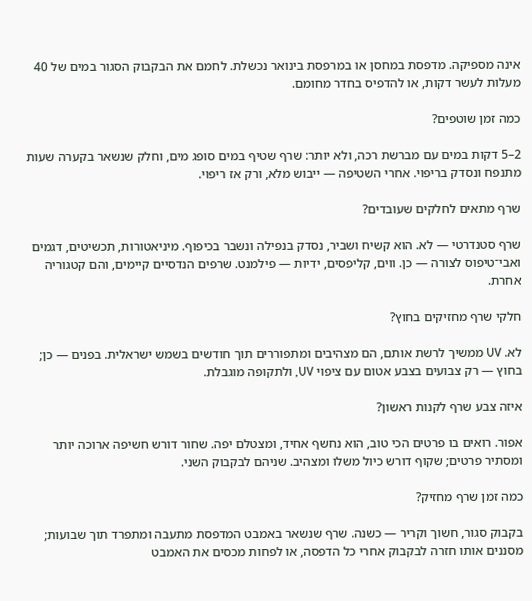אינה מספיקה. מדפסת במחסן או במרפסת בינואר נכשלת. לחמם את הבקבוק הסגור במים של 40 מעלות לעשר דקות, או להדפיס בחדר מחומם.

כמה זמן שוטפים?

2–5 דקות במים עם מברשת רכה, ולא יותר: שרף שטיף במים סופג מים, וחלק שנשאר בקערה שעות מתנפח ונסדק בריפוי. אחרי השטיפה — ייבוש מלא, ורק אז ריפוי.

שרף מתאים לחלקים שעובדים?

שרף סטנדרטי — לא. הוא קשיח ושביר, נסדק בנפילה ונשבר בכיפוף. מיניאטורות, תכשיטים, דגמים ואבי־טיפוס לצורה — כן. ווים, קליפסים, ידיות — פילמנט. שרפים הנדסיים קיימים, והם קטגוריה אחרת.

חלקי שרף מחזיקים בחוץ?

לא. UV ממשיך לרשת אותם, הם מצהיבים ומתפוררים תוך חודשים בשמש ישראלית. בפנים — כן; בחוץ — רק צבועים בצבע אטום עם ציפוי UV, ולתקופה מוגבלת.

איזה צבע שרף לקנות ראשון?

אפור. רואים בו פרטים הכי טוב, הוא נחשף אחיד, ומצטלם יפה. שחור דורש חשיפה ארוכה יותר ומסתיר פרטים; שקוף דורש כיול משלו ומצהיב. שניהם לבקבוק השני.

כמה זמן שרף מחזיק?

בקבוק סגור, חשוך וקריר — כשנה. שרף שנשאר באמבט המדפסת מתעבה ומתפרד תוך שבועות; מסננים אותו חזרה לבקבוק אחרי כל הדפסה, או לפחות מכסים את האמבט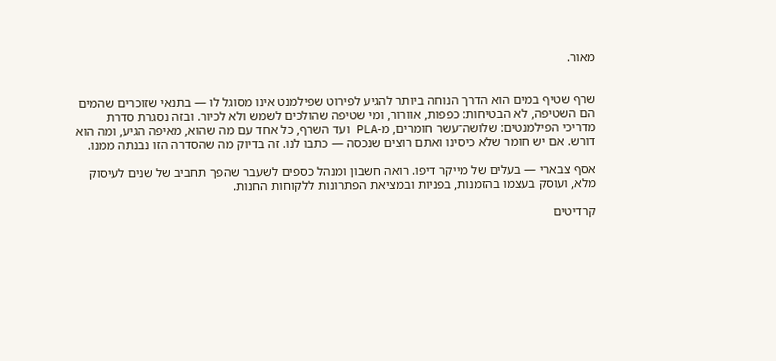מאור.


שרף שטיף במים הוא הדרך הנוחה ביותר להגיע לפירוט שפילמנט אינו מסוגל לו — בתנאי שזוכרים שהמים הם השטיפה, לא הבטיחות: כפפות, אוורור, ומי שטיפה שהולכים לשמש ולא לכיור. ובזה נסגרת סדרת מדריכי הפילמנטים: שלושה־עשר חומרים, מ-PLA ועד השרף, כל אחד עם מה שהוא, מאיפה הגיע, ומה הוא דורש. אם יש חומר שלא כיסינו ואתם רוצים שנכסה — כתבו לנו. זה בדיוק מה שהסדרה הזו נבנתה ממנו.

אסף צבארי — בעלים של מייקר דיפו. רואה חשבון ומנהל כספים לשעבר שהפך תחביב של שנים לעיסוק מלא, ועוסק בעצמו בהזמנות, בפניות ובמציאת הפתרונות ללקוחות החנות.

קרדיטים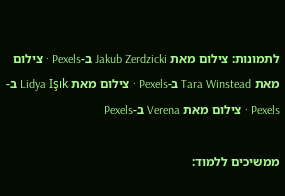לתמונות: צילום מאת Jakub Zerdzicki ב-Pexels · צילום מאת Tara Winstead ב-Pexels · צילום מאת Lidya Işık ב-Pexels · צילום מאת Verena ב-Pexels

ממשיכים ללמוד: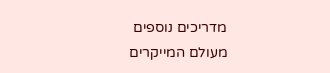מדריכים נוספים מעולם המייקרים